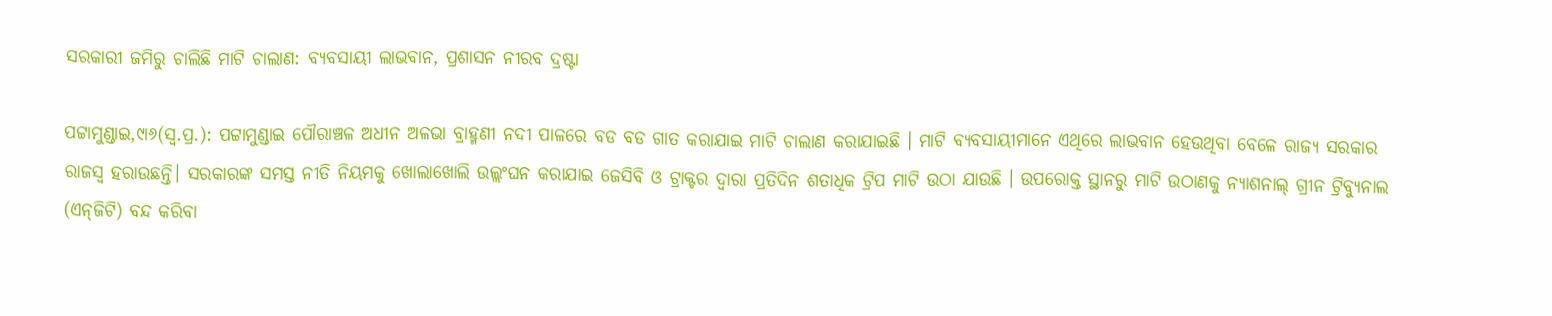ସରକାରୀ ଜମିରୁ ଚାଲିଛି ମାଟି ଚାଲାଣ: ବ୍ୟବସାୟୀ ଲାଭବାନ, ପ୍ରଶାସନ ନୀରବ ଦ୍ରଷ୍ଟା

ପଟ୍ଟାମୁଣ୍ଡାଇ,୯ା୬(ସ୍ବ.ପ୍ର.): ପଟ୍ଟାମୁଣ୍ଡାଇ ପୌରାଞ୍ଚଳ ଅଧୀନ ଅଳଭା ବ୍ରାହ୍ମଣୀ ନଦୀ ପାଳରେ ବଡ ବଡ ଗାତ କରାଯାଇ ମାଟି ଚାଲାଣ କରାଯାଇଛି । ମାଟି ବ୍ୟବସାୟୀମାନେ ଏଥିରେ ଲାଭବାନ ହେଉଥିବା ବେଳେ ରାଜ୍ୟ ସରକାର ରାଜସ୍ବ ହରାଉଛନ୍ତି। ସରକାରଙ୍କ ସମସ୍ତ ନୀତି ନିୟମକୁ ଖୋଲାଖୋଲି ଉଲ୍ଲଂଘନ କରାଯାଇ ଜେସିବି ଓ ଟ୍ରାକ୍ଟର ଦ୍ୱାରା ପ୍ରତିଦିନ ଶତାଧିକ ଟ୍ରିପ ମାଟି ଉଠା ଯାଉଛି । ଉପରୋକ୍ତ ସ୍ଥାନରୁ ମାଟି ଉଠାଣକୁ ନ୍ୟାଶନାଲ୍‌ ଗ୍ରୀନ ଟ୍ରିବ୍ୟୁନାଲ (ଏନ୍‌ଜିଟି) ବନ୍ଦ କରିବା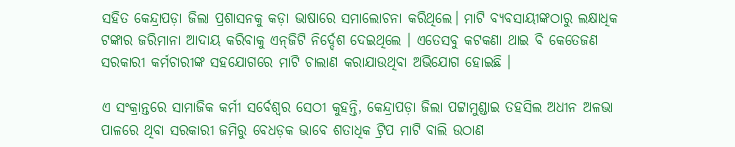ସହିତ କେନ୍ଦ୍ରାପଡ଼ା ଜିଲା ପ୍ରଶାସନକୁ କଡ଼ା ଭାଷାରେ ସମାଲୋଚନା କରିଥିଲେ। ମାଟି ବ୍ୟବସାୟୀଙ୍କଠାରୁ ଲକ୍ଷାଧିକ ଟଙ୍କାର ଜରିମାନା ଆଦାୟ କରିବାକୁ ଏନ୍‌ଜିଟି ନିର୍ଦ୍ଦେଶ ଦେଇଥିଲେ । ଏତେସବୁ କଟକଣା ଥାଇ ବି କେତେଜଣ ସରକାରୀ କର୍ମଚାରୀଙ୍କ ସହଯୋଗରେ ମାଟି ଚାଲାଣ କରାଯାଉଥିବା ଅଭିଯୋଗ ହୋଇଛି ।

ଏ ସଂକ୍ରାନ୍ତରେ ସାମାଜିକ କର୍ମୀ ସର୍ବେଶ୍ୱର ସେଠୀ କୁହନ୍ତି, କେନ୍ଦ୍ରାପଡ଼ା ଜିଲା ପଟ୍ଟାମୁଣ୍ଡାଇ ତହସିଲ ଅଧୀନ ଅଳଭା ପାଳରେ ଥିବା ସରକାରୀ ଜମିରୁ ବେଧଡ଼କ ଭାବେ ଶତାଧିକ ଟ୍ରିପ ମାଟି ବାଲି ଉଠାଣ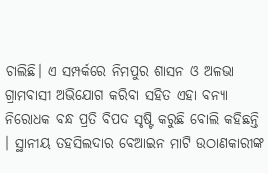ଚାଲିଛି। ଏ ସମ୍ପର୍କରେ ନିମପୁର ଶାସନ ଓ ଅଳଭା ଗ୍ରାମବାସୀ ଅଭିଯୋଗ କରିବା ସହିତ ଏହା ବନ୍ୟା ନିରୋଧକ ବନ୍ଧ ପ୍ରତି ବିପଦ ସୃଷ୍ଟି କରୁଛି ବୋଲି କହିଛନ୍ତି । ସ୍ଥାନୀୟ ତହସିଲଦାର ବେଆଇନ ମାଟି ଉଠାଣକାରୀଙ୍କ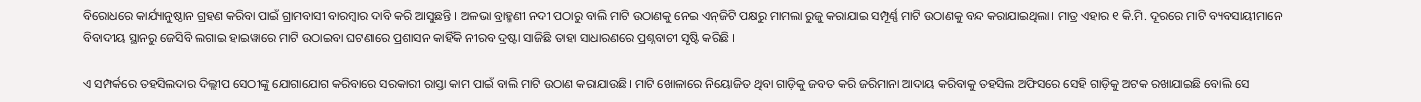ବିରୋଧରେ କାର୍ଯ୍ୟାନୁଷ୍ଠାନ ଗ୍ରହଣ କରିବା ପାଇଁ ଗ୍ରାମବାସୀ ବାରମ୍ବାର ଦାବି କରି ଆସୁଛନ୍ତି । ଅଳଭା ବ୍ରାହ୍ମଣୀ ନଦୀ ପଠାରୁ ବାଲି ମାଟି ଉଠାଣକୁ ନେଇ ଏନ୍‌ଜିଟି ପକ୍ଷରୁ ମାମଲା ରୁଜୁ କରାଯାଇ ସମ୍ପୂର୍ଣ୍ଣ ମାଟି ଉଠାଣକୁ ବନ୍ଦ କରାଯାଇଥିଲା। ମାତ୍ର ଏହାର ୧ କି.ମି. ଦୂରରେ ମାଟି ବ୍ୟବସାୟୀମାନେ ବିବାଦୀୟ ସ୍ଥାନରୁ ଜେସିବି ଲଗାଇ ହାଇୱାରେ ମାଟି ଉଠାଇବା ଘଟଣାରେ ପ୍ରଶାସନ କାହିଁକି ନୀରବ ଦ୍ରଷ୍ଟା ସାଜିଛି ତାହା ସାଧାରଣରେ ପ୍ରଶ୍ନବାଚୀ ସୃଷ୍ଟି କରିଛି ।

ଏ ସମ୍ପର୍କରେ ତହସିଲଦାର ଦିଲ୍ଲୀପ ସେଠୀଙ୍କୁ ଯୋଗାଯୋଗ କରିବାରେ ସରକାରୀ ରାସ୍ତା କାମ ପାଇଁ ବାଲି ମାଟି ଉଠାଣ କରାଯାଉଛି। ମାଟି ଖୋଳାରେ ନିୟୋଜିତ ଥିବା ଗାଡ଼ିକୁ ଜବତ କରି ଜରିମାନା ଆଦାୟ କରିବାକୁ ତହସିଲ ଅଫିସରେ ସେହି ଗାଡ଼ିକୁ ଅଟକ ରଖାଯାଇଛି ବୋଲି ସେ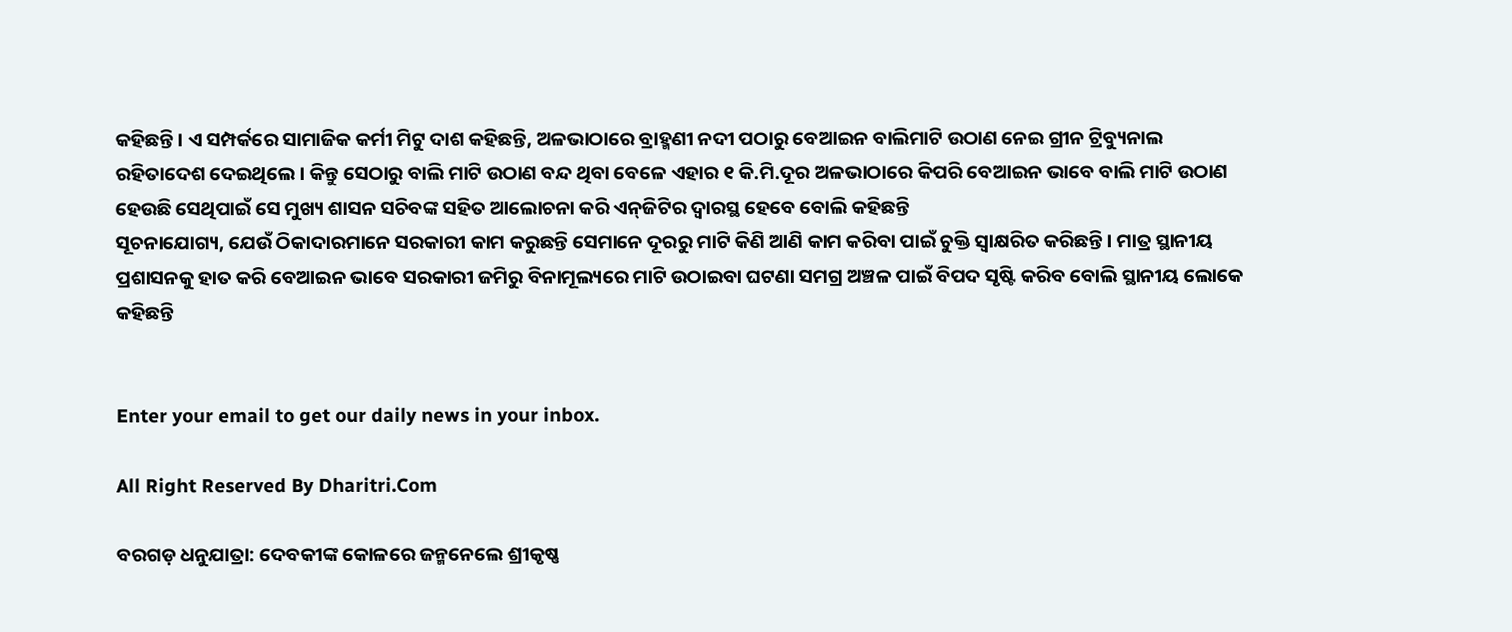କହିଛନ୍ତି । ଏ ସମ୍ପର୍କରେ ସାମାଜିକ କର୍ମୀ ମିଟୁ ଦାଶ କହିଛନ୍ତି, ଅଳଭାଠାରେ ବ୍ରାହ୍ମଣୀ ନଦୀ ପଠାରୁ ବେଆଇନ ବାଲିମାଟି ଉଠାଣ ନେଇ ଗ୍ରୀନ ଟ୍ରିବ୍ୟୁନାଲ ରହିତାଦେଶ ଦେଇଥିଲେ । କିନ୍ତୁ ସେଠାରୁ ବାଲି ମାଟି ଉଠାଣ ବନ୍ଦ ଥିବା ବେଳେ ଏହାର ୧ କି.ମି.ଦୂର ଅଳଭାଠାରେ କିପରି ବେଆଇନ ଭାବେ ବାଲି ମାଟି ଉଠାଣ ହେଉଛି ସେଥିପାଇଁ ସେ ମୁଖ୍ୟ ଶାସନ ସଚିବଙ୍କ ସହିତ ଆଲୋଚନା କରି ଏନ୍‌ଜିଟିର ଦ୍ୱାରସ୍ଥ ହେବେ ବୋଲି କହିଛନ୍ତି
ସୂଚନାଯୋଗ୍ୟ, ଯେଉଁ ଠିକାଦାରମାନେ ସରକାରୀ କାମ କରୁଛନ୍ତି ସେମାନେ ଦୂରରୁ ମାଟି କିଣି ଆଣି କାମ କରିବା ପାଇଁ ଚୁକ୍ତି ସ୍ବାକ୍ଷରିତ କରିଛନ୍ତି । ମାତ୍ର ସ୍ଥାନୀୟ ପ୍ରଶାସନକୁ ହାତ କରି ବେଆଇନ ଭାବେ ସରକାରୀ ଜମିରୁ ବିନାମୂଲ୍ୟରେ ମାଟି ଉଠାଇବା ଘଟଣା ସମଗ୍ର ଅଞ୍ଚଳ ପାଇଁ ବିପଦ ସୃଷ୍ଟି କରିବ ବୋଲି ସ୍ଥାନୀୟ ଲୋକେ କହିଛନ୍ତି


Enter your email to get our daily news in your inbox.

All Right Reserved By Dharitri.Com

ବରଗଡ଼ ଧନୁଯାତ୍ରା: ଦେବକୀଙ୍କ କୋଳରେ ଜନ୍ମନେଲେ ଶ୍ରୀକୃଷ୍ଣ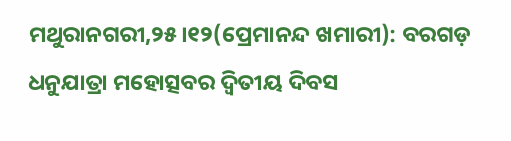ମଥୁରାନଗରୀ,୨୫।୧୨(ପ୍ରେମାନନ୍ଦ ଖମାରୀ): ବରଗଡ଼ ଧନୁଯାତ୍ରା ମହୋତ୍ସବର ଦ୍ୱିତୀୟ ଦିବସ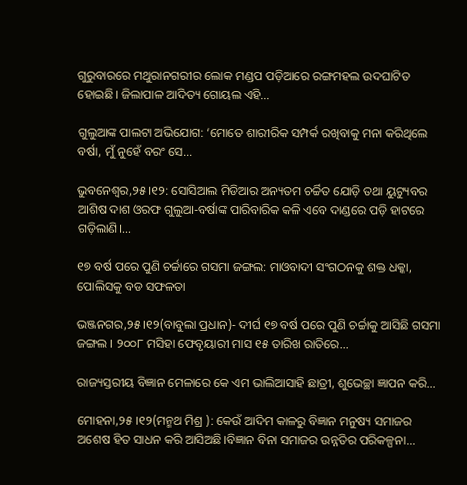ଗୁରୁବାରରେ ମଥୁରାନଗରୀର ଲୋକ ମଣ୍ଡପ ପଡ଼ିଆରେ ରଙ୍ଗମହଲ ଉଦଘାଟିତ ହୋଇଛି। ଜିଲାପାଳ ଆଦିତ୍ୟ ଗୋୟଲ ଏହି...

ଗୁଲୁଆଙ୍କ ପାଲଟା ଅଭିଯୋଗ: ‘ମୋତେ ଶାରୀରିକ ସମ୍ପର୍କ ରଖିବାକୁ ମନା କରିଥିଲେ ବର୍ଷା, ମୁଁ ନୁହେଁ ବରଂ ସେ…

ଭୁବନେଶ୍ୱର,୨୫।୧୨: ସୋସିଆଲ ମିଡିଆର ଅନ୍ୟତମ ଚର୍ଚ୍ଚିତ ଯୋଡ଼ି ତଥା ୟୁଟ୍ୟୁବର ଆଶିଷ ଦାଶ ଓରଫ ଗୁଲୁଆ-ବର୍ଷାଙ୍କ ପାରିବାରିକ କଳି ଏବେ ଦାଣ୍ଡରେ ପଡ଼ି ହାଟରେ ଗଡ଼ିଲାଣି।...

୧୭ ବର୍ଷ ପରେ ପୁଣି ଚର୍ଚ୍ଚାରେ ଗସମା ଜଙ୍ଗଲ: ମାଓବାଦୀ ସଂଗଠନକୁ ଶକ୍ତ ଧକ୍କା, ପୋଲିସକୁ ବଡ ସଫଳତା

ଭଞ୍ଜନଗର,୨୫।୧୨(ବାବୁଲା ପ୍ରଧାନ)- ଦୀର୍ଘ ୧୭ ବର୍ଷ ପରେ ପୁଣି ଚର୍ଚ୍ଚାକୁ ଆସିଛି ଗସମା ଜଙ୍ଗଲ । ୨୦୦୮ ମସିହା ଫେବୃୟାରୀ ମାସ ୧୫ ତାରିଖ ରାତିରେ...

ରାଜ୍ୟସ୍ତରୀୟ ବିଜ୍ଞାନ ମେଳାରେ କେ ଏମ ଭାଲିଆସାହି ଛାତ୍ରୀ, ଶୁଭେଚ୍ଛା ଜ୍ଞାପନ କରି…

ମୋହନା,୨୫ ।୧୨(ମନ୍ମଥ ମିଶ୍ର ): କେଉଁ ଆଦିମ କାଳରୁ ବିଜ୍ଞାନ ମନୁଷ୍ୟ ସମାଜର ଅଶେଷ ହିତ ସାଧନ କରି ଆସିଅଛି।ବିଜ୍ଞାନ ବିନା ସମାଜର ଉନ୍ନତିର ପରିକଳ୍ପନା...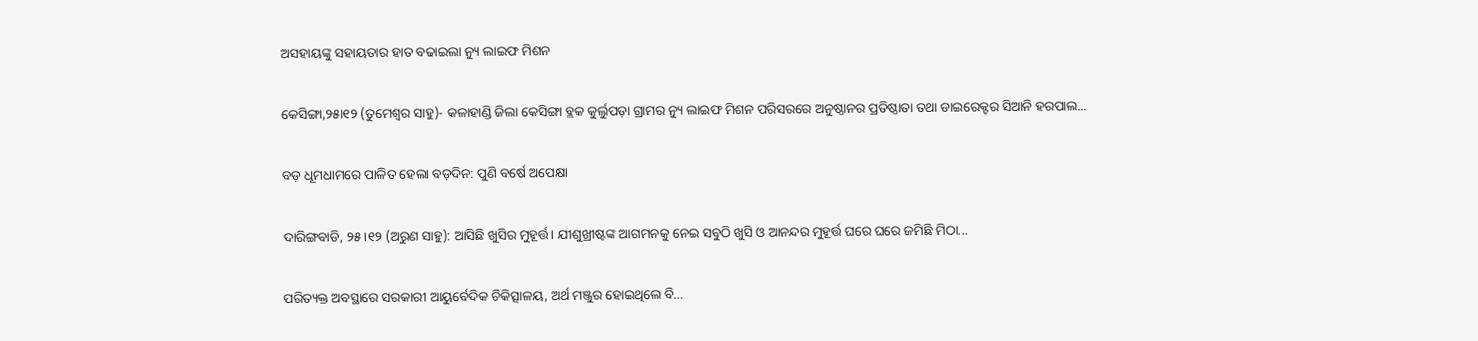ଅସହାୟଙ୍କୁ ସହାୟତାର ହାତ ବଢାଇଲା ନ୍ୟୁ ଲାଇଫ ମିଶନ

କେସିଙ୍ଗା,୨୫ା୧୨ (ତୁମେଶ୍ୱର ସାହୁ)- କଳାହାଣ୍ଡି ଜିଲା କେସିଙ୍ଗା ବ୍ଲକ କୁର୍ଲୁପଡ଼ା ଗ୍ରାମର ନ୍ୟୁ ଲାଇଫ ମିଶନ ପରିସରରେ ଅନୁଷ୍ଠାନର ପ୍ରତିଷ୍ଠାତା ତଥା ଡାଇରେକ୍ଟର ସିଆନି ହରପାଲ...

ବଡ଼ ଧୂମଧାମରେ ପାଳିତ ହେଲା ବଡ଼ଦିନ: ପୁଣି ବର୍ଷେ ଅପେକ୍ଷା

ଦାରିଙ୍ଗବାଡି, ୨୫।୧୨ (ଅରୁଣ ସାହୁ): ଆସିଛି ଖୁସିର ମୁହୂର୍ତ୍ତ। ଯୀଶୁଖ୍ରୀଷ୍ଟଙ୍କ ଆଗମନକୁ ନେଇ ସବୁଠି ଖୁସି ଓ ଆନନ୍ଦର ମୁହୂର୍ତ୍ତ ଘରେ ଘରେ ଜମିଛି ମିଠା...

ପରିତ୍ୟକ୍ତ ଅବସ୍ଥାରେ ସରକାରୀ ଆୟୁର୍ବେଦିକ ଚିକିତ୍ସାଳୟ, ଅର୍ଥ ମଞ୍ଜୁର ହୋଇଥିଲେ ବି…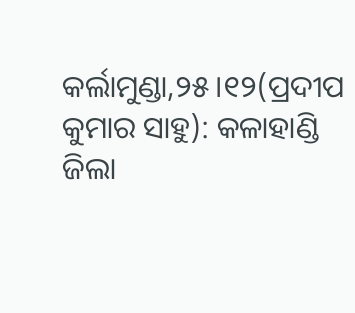କର୍ଲାମୁଣ୍ଡା,୨୫।୧୨(ପ୍ରଦୀପ କୁମାର ସାହୁ): କଳାହାଣ୍ଡି ଜିଲା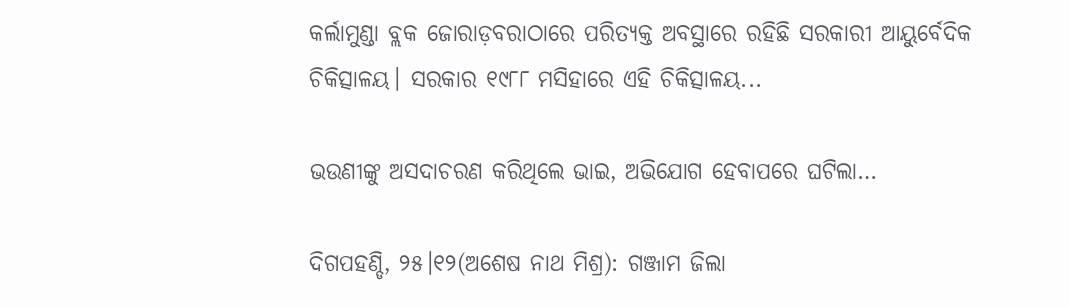କର୍ଲାମୁଣ୍ଡା ବ୍ଲକ ଜୋରାଡ଼ବରାଠାରେ ପରିତ୍ୟକ୍ତ ଅବସ୍ଥାରେ ରହିଛି ସରକାରୀ ଆୟୁର୍ବେଦିକ ଚିକିତ୍ସାଳୟ। ସରକାର ୧୯୮୮ ମସିହାରେ ଏହି ଚିକିତ୍ସାଳୟ...

ଭଉଣୀଙ୍କୁ ଅସଦାଚରଣ କରିଥିଲେ ଭାଇ, ଅଭିଯୋଗ ହେବାପରେ ଘଟିଲା…

ଦିଗପହଣ୍ଡି, ୨୫।୧୨(ଅଶେଷ ନାଥ ମିଶ୍ର): ଗଞ୍ଜାମ ଜିଲା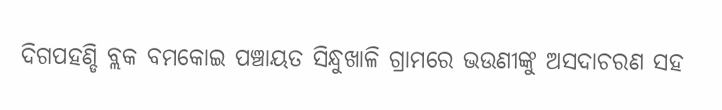ଦିଗପହଣ୍ଡି ବ୍ଲକ ବମକୋଇ ପଞ୍ଚାୟତ ସିନ୍ଧୁଖାଳି ଗ୍ରାମରେ ଭଉଣୀଙ୍କୁ ଅସଦାଚରଣ ସହ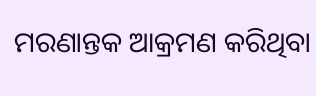ମରଣାନ୍ତକ ଆକ୍ରମଣ କରିଥିବା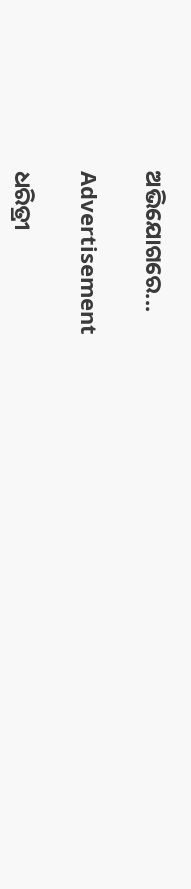ଅଭିଯୋଗରେ...

Advertisement

ଧରିତ୍ରୀ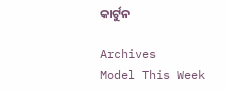କାର୍ଟୁନ

Archives
Model This Week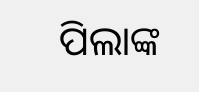ପିଲାଙ୍କ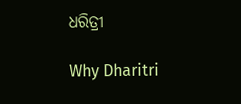ଧରିତ୍ରୀ

Why Dharitri